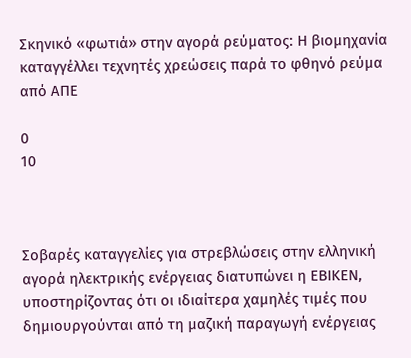Σκηνικό «φωτιά» στην αγορά ρεύματος: Η βιομηχανία καταγγέλλει τεχνητές χρεώσεις παρά το φθηνό ρεύμα από ΑΠΕ

0
10



Σοβαρές καταγγελίες για στρεβλώσεις στην ελληνική αγορά ηλεκτρικής ενέργειας διατυπώνει η ΕΒΙΚΕΝ, υποστηρίζοντας ότι οι ιδιαίτερα χαμηλές τιμές που δημιουργούνται από τη μαζική παραγωγή ενέργειας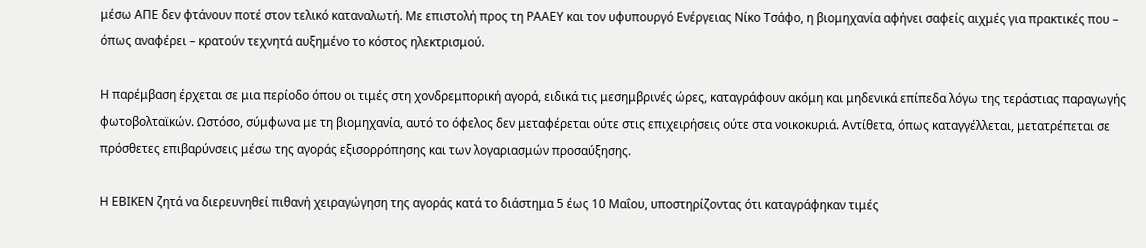μέσω ΑΠΕ δεν φτάνουν ποτέ στον τελικό καταναλωτή. Με επιστολή προς τη ΡΑΑΕΥ και τον υφυπουργό Ενέργειας Νίκο Τσάφο, η βιομηχανία αφήνει σαφείς αιχμές για πρακτικές που – όπως αναφέρει – κρατούν τεχνητά αυξημένο το κόστος ηλεκτρισμού.

Η παρέμβαση έρχεται σε μια περίοδο όπου οι τιμές στη χονδρεμπορική αγορά, ειδικά τις μεσημβρινές ώρες, καταγράφουν ακόμη και μηδενικά επίπεδα λόγω της τεράστιας παραγωγής φωτοβολταϊκών. Ωστόσο, σύμφωνα με τη βιομηχανία, αυτό το όφελος δεν μεταφέρεται ούτε στις επιχειρήσεις ούτε στα νοικοκυριά. Αντίθετα, όπως καταγγέλλεται, μετατρέπεται σε πρόσθετες επιβαρύνσεις μέσω της αγοράς εξισορρόπησης και των λογαριασμών προσαύξησης.

Η ΕΒΙΚΕΝ ζητά να διερευνηθεί πιθανή χειραγώγηση της αγοράς κατά το διάστημα 5 έως 10 Μαΐου, υποστηρίζοντας ότι καταγράφηκαν τιμές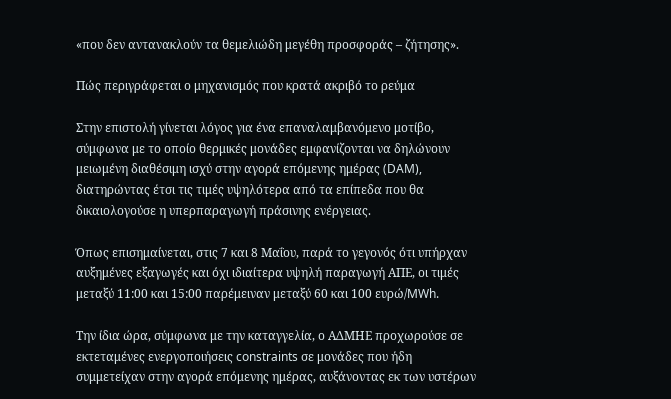«που δεν αντανακλούν τα θεμελιώδη μεγέθη προσφοράς – ζήτησης».

Πώς περιγράφεται ο μηχανισμός που κρατά ακριβό το ρεύμα

Στην επιστολή γίνεται λόγος για ένα επαναλαμβανόμενο μοτίβο, σύμφωνα με το οποίο θερμικές μονάδες εμφανίζονται να δηλώνουν μειωμένη διαθέσιμη ισχύ στην αγορά επόμενης ημέρας (DAM), διατηρώντας έτσι τις τιμές υψηλότερα από τα επίπεδα που θα δικαιολογούσε η υπερπαραγωγή πράσινης ενέργειας.

Όπως επισημαίνεται, στις 7 και 8 Μαΐου, παρά το γεγονός ότι υπήρχαν αυξημένες εξαγωγές και όχι ιδιαίτερα υψηλή παραγωγή ΑΠΕ, οι τιμές μεταξύ 11:00 και 15:00 παρέμειναν μεταξύ 60 και 100 ευρώ/MWh.

Την ίδια ώρα, σύμφωνα με την καταγγελία, ο ΑΔΜΗΕ προχωρούσε σε εκτεταμένες ενεργοποιήσεις constraints σε μονάδες που ήδη συμμετείχαν στην αγορά επόμενης ημέρας, αυξάνοντας εκ των υστέρων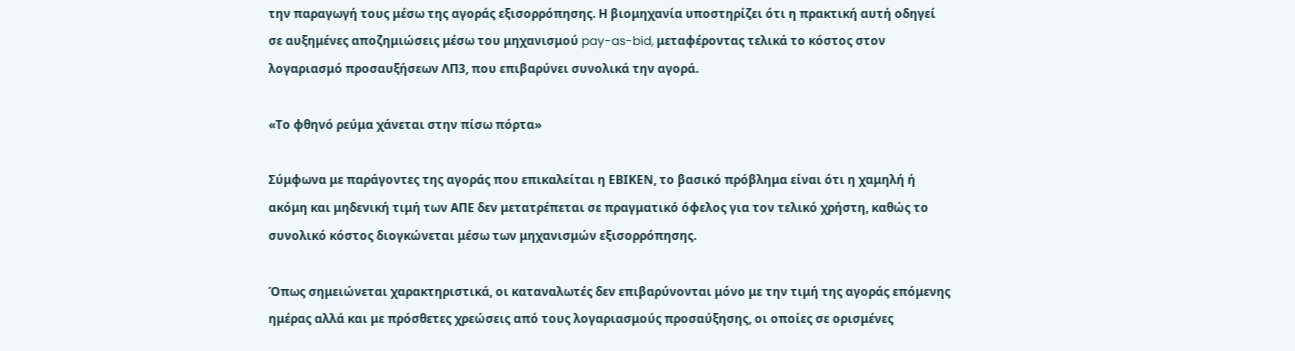την παραγωγή τους μέσω της αγοράς εξισορρόπησης. Η βιομηχανία υποστηρίζει ότι η πρακτική αυτή οδηγεί σε αυξημένες αποζημιώσεις μέσω του μηχανισμού pay-as-bid, μεταφέροντας τελικά το κόστος στον λογαριασμό προσαυξήσεων ΛΠ3, που επιβαρύνει συνολικά την αγορά.

«Το φθηνό ρεύμα χάνεται στην πίσω πόρτα»

Σύμφωνα με παράγοντες της αγοράς που επικαλείται η ΕΒΙΚΕΝ, το βασικό πρόβλημα είναι ότι η χαμηλή ή ακόμη και μηδενική τιμή των ΑΠΕ δεν μετατρέπεται σε πραγματικό όφελος για τον τελικό χρήστη, καθώς το συνολικό κόστος διογκώνεται μέσω των μηχανισμών εξισορρόπησης.

Όπως σημειώνεται χαρακτηριστικά, οι καταναλωτές δεν επιβαρύνονται μόνο με την τιμή της αγοράς επόμενης ημέρας αλλά και με πρόσθετες χρεώσεις από τους λογαριασμούς προσαύξησης, οι οποίες σε ορισμένες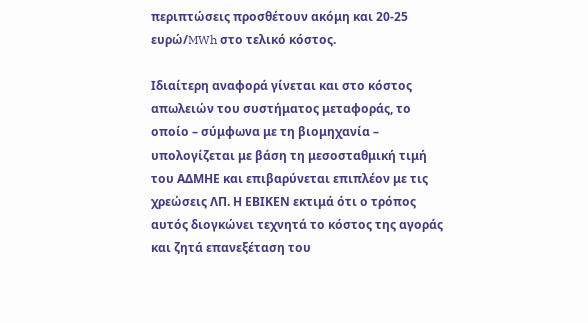περιπτώσεις προσθέτουν ακόμη και 20-25 ευρώ/MWh στο τελικό κόστος.

Ιδιαίτερη αναφορά γίνεται και στο κόστος απωλειών του συστήματος μεταφοράς, το οποίο – σύμφωνα με τη βιομηχανία – υπολογίζεται με βάση τη μεσοσταθμική τιμή του ΑΔΜΗΕ και επιβαρύνεται επιπλέον με τις χρεώσεις ΛΠ. Η ΕΒΙΚΕΝ εκτιμά ότι ο τρόπος αυτός διογκώνει τεχνητά το κόστος της αγοράς και ζητά επανεξέταση του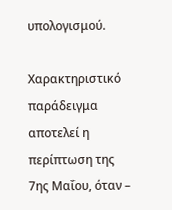υπολογισμού.

Χαρακτηριστικό παράδειγμα αποτελεί η περίπτωση της 7ης Μαΐου, όταν –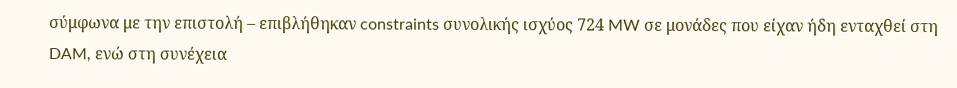σύμφωνα με την επιστολή – επιβλήθηκαν constraints συνολικής ισχύος 724 MW σε μονάδες που είχαν ήδη ενταχθεί στη DAM, ενώ στη συνέχεια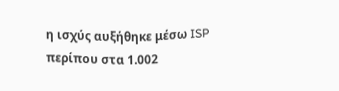η ισχύς αυξήθηκε μέσω ISP περίπου στα 1.002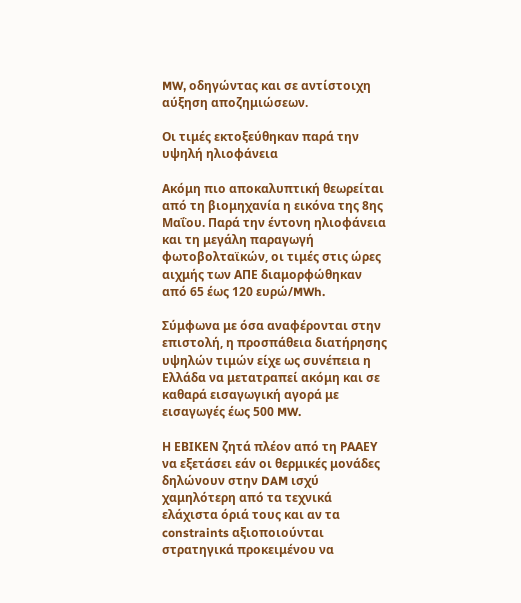MW, οδηγώντας και σε αντίστοιχη αύξηση αποζημιώσεων.

Οι τιμές εκτοξεύθηκαν παρά την υψηλή ηλιοφάνεια

Ακόμη πιο αποκαλυπτική θεωρείται από τη βιομηχανία η εικόνα της 8ης Μαΐου. Παρά την έντονη ηλιοφάνεια και τη μεγάλη παραγωγή φωτοβολταϊκών, οι τιμές στις ώρες αιχμής των ΑΠΕ διαμορφώθηκαν από 65 έως 120 ευρώ/MWh.

Σύμφωνα με όσα αναφέρονται στην επιστολή, η προσπάθεια διατήρησης υψηλών τιμών είχε ως συνέπεια η Ελλάδα να μετατραπεί ακόμη και σε καθαρά εισαγωγική αγορά με εισαγωγές έως 500 MW.

Η ΕΒΙΚΕΝ ζητά πλέον από τη ΡΑΑΕΥ να εξετάσει εάν οι θερμικές μονάδες δηλώνουν στην DAM ισχύ χαμηλότερη από τα τεχνικά ελάχιστα όριά τους και αν τα constraints αξιοποιούνται στρατηγικά προκειμένου να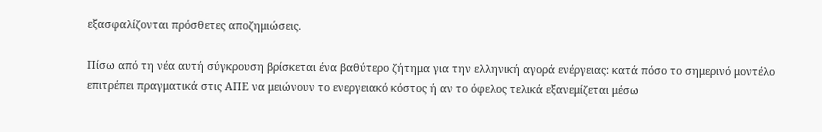εξασφαλίζονται πρόσθετες αποζημιώσεις.

Πίσω από τη νέα αυτή σύγκρουση βρίσκεται ένα βαθύτερο ζήτημα για την ελληνική αγορά ενέργειας: κατά πόσο το σημερινό μοντέλο επιτρέπει πραγματικά στις ΑΠΕ να μειώνουν το ενεργειακό κόστος ή αν το όφελος τελικά εξανεμίζεται μέσω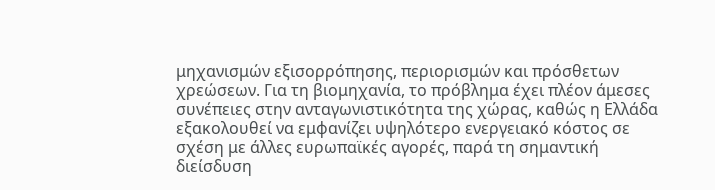μηχανισμών εξισορρόπησης, περιορισμών και πρόσθετων χρεώσεων. Για τη βιομηχανία, το πρόβλημα έχει πλέον άμεσες συνέπειες στην ανταγωνιστικότητα της χώρας, καθώς η Ελλάδα εξακολουθεί να εμφανίζει υψηλότερο ενεργειακό κόστος σε σχέση με άλλες ευρωπαϊκές αγορές, παρά τη σημαντική διείσδυση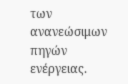των ανανεώσιμων πηγών ενέργειας.